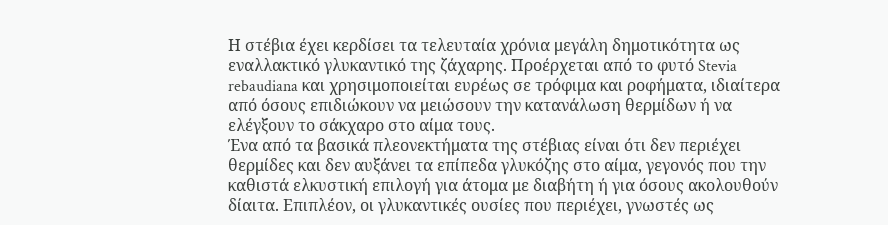Η στέβια έχει κερδίσει τα τελευταία χρόνια μεγάλη δημοτικότητα ως εναλλακτικό γλυκαντικό της ζάχαρης. Προέρχεται από το φυτό Stevia rebaudiana και χρησιμοποιείται ευρέως σε τρόφιμα και ροφήματα, ιδιαίτερα από όσους επιδιώκουν να μειώσουν την κατανάλωση θερμίδων ή να ελέγξουν το σάκχαρο στο αίμα τους.
Ένα από τα βασικά πλεονεκτήματα της στέβιας είναι ότι δεν περιέχει θερμίδες και δεν αυξάνει τα επίπεδα γλυκόζης στο αίμα, γεγονός που την καθιστά ελκυστική επιλογή για άτομα με διαβήτη ή για όσους ακολουθούν δίαιτα. Επιπλέον, οι γλυκαντικές ουσίες που περιέχει, γνωστές ως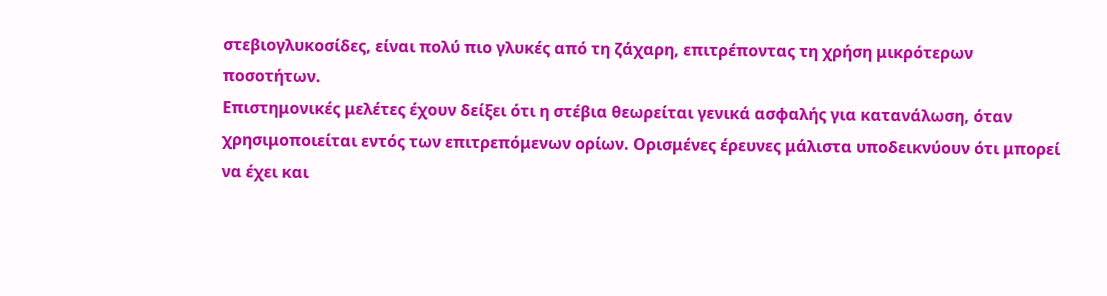στεβιογλυκοσίδες, είναι πολύ πιο γλυκές από τη ζάχαρη, επιτρέποντας τη χρήση μικρότερων ποσοτήτων.
Επιστημονικές μελέτες έχουν δείξει ότι η στέβια θεωρείται γενικά ασφαλής για κατανάλωση, όταν χρησιμοποιείται εντός των επιτρεπόμενων ορίων. Ορισμένες έρευνες μάλιστα υποδεικνύουν ότι μπορεί να έχει και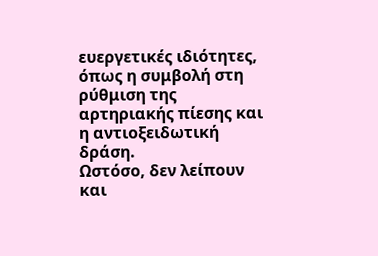ευεργετικές ιδιότητες, όπως η συμβολή στη ρύθμιση της αρτηριακής πίεσης και η αντιοξειδωτική δράση.
Ωστόσο, δεν λείπουν και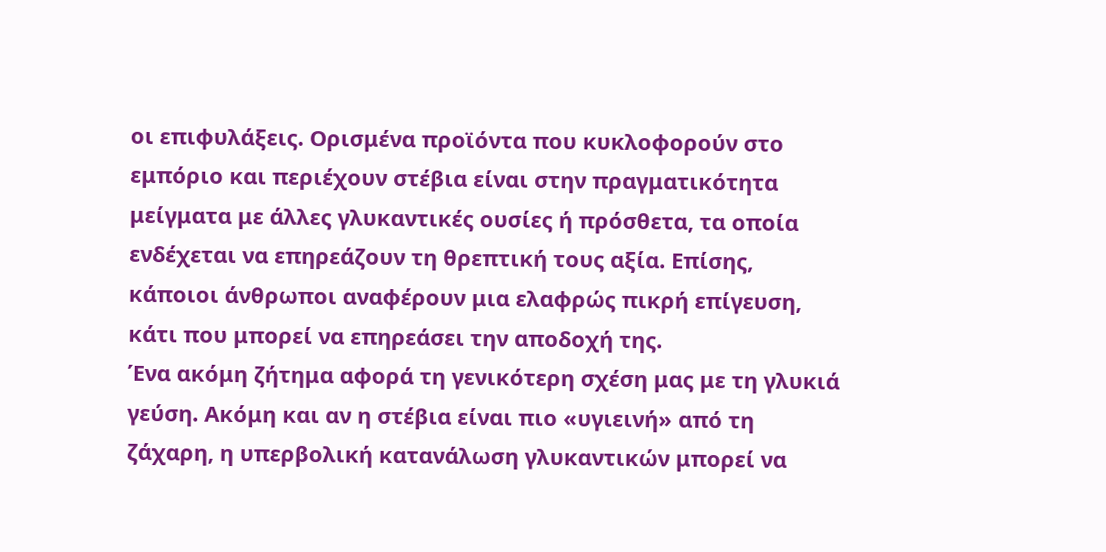οι επιφυλάξεις. Ορισμένα προϊόντα που κυκλοφορούν στο εμπόριο και περιέχουν στέβια είναι στην πραγματικότητα μείγματα με άλλες γλυκαντικές ουσίες ή πρόσθετα, τα οποία ενδέχεται να επηρεάζουν τη θρεπτική τους αξία. Επίσης, κάποιοι άνθρωποι αναφέρουν μια ελαφρώς πικρή επίγευση, κάτι που μπορεί να επηρεάσει την αποδοχή της.
Ένα ακόμη ζήτημα αφορά τη γενικότερη σχέση μας με τη γλυκιά γεύση. Ακόμη και αν η στέβια είναι πιο «υγιεινή» από τη ζάχαρη, η υπερβολική κατανάλωση γλυκαντικών μπορεί να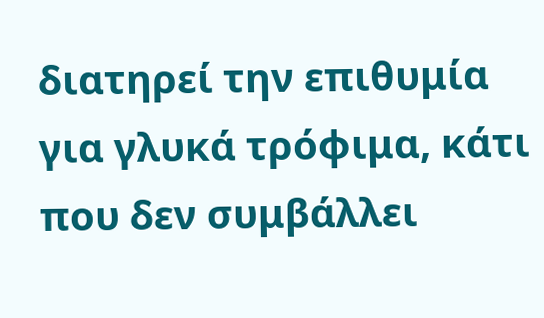διατηρεί την επιθυμία για γλυκά τρόφιμα, κάτι που δεν συμβάλλει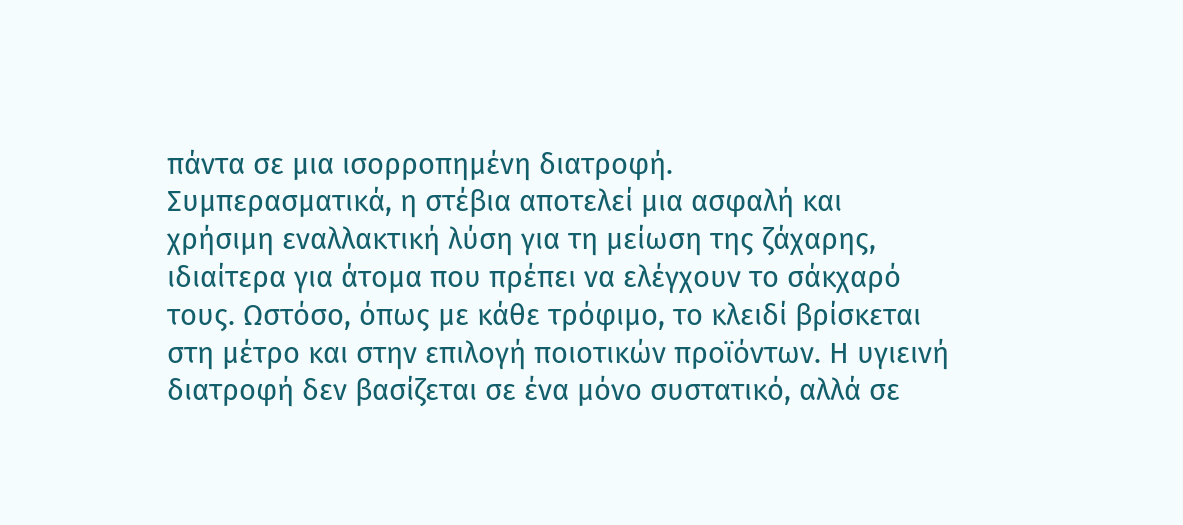πάντα σε μια ισορροπημένη διατροφή.
Συμπερασματικά, η στέβια αποτελεί μια ασφαλή και χρήσιμη εναλλακτική λύση για τη μείωση της ζάχαρης, ιδιαίτερα για άτομα που πρέπει να ελέγχουν το σάκχαρό τους. Ωστόσο, όπως με κάθε τρόφιμο, το κλειδί βρίσκεται στη μέτρο και στην επιλογή ποιοτικών προϊόντων. Η υγιεινή διατροφή δεν βασίζεται σε ένα μόνο συστατικό, αλλά σε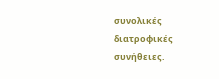συνολικές διατροφικές συνήθειες.